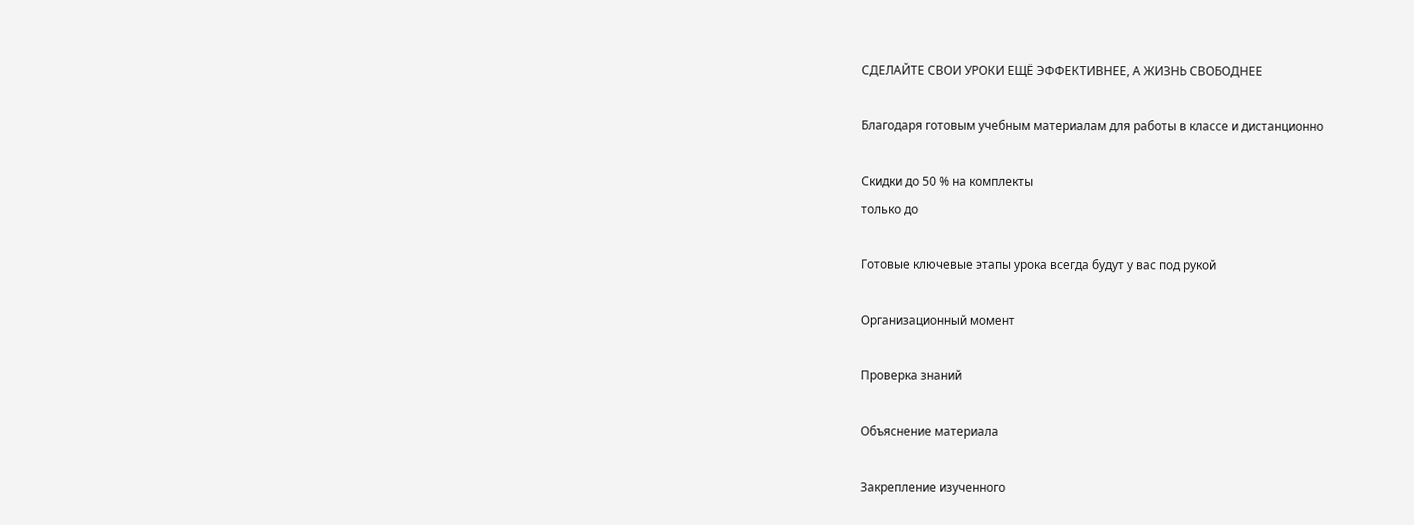СДЕЛАЙТЕ СВОИ УРОКИ ЕЩЁ ЭФФЕКТИВНЕЕ, А ЖИЗНЬ СВОБОДНЕЕ

Благодаря готовым учебным материалам для работы в классе и дистанционно

Скидки до 50 % на комплекты
только до

Готовые ключевые этапы урока всегда будут у вас под рукой

Организационный момент

Проверка знаний

Объяснение материала

Закрепление изученного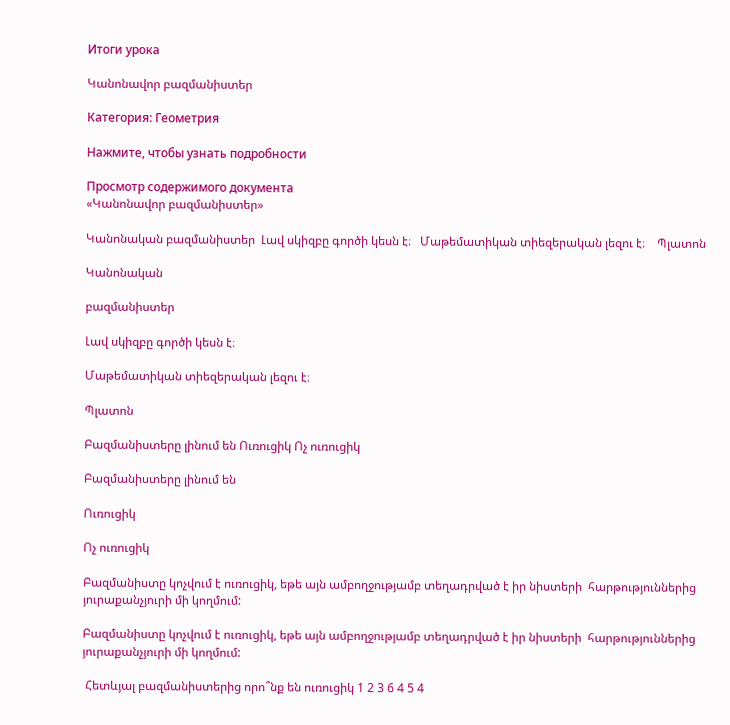Итоги урока

Կանոնավոր բազմանիստեր

Категория: Геометрия

Нажмите, чтобы узнать подробности

Просмотр содержимого документа
«Կանոնավոր բազմանիստեր»

Կանոնական բազմանիստեր  Լավ սկիզբը գործի կեսն է։   Մաթեմատիկան տիեզերական լեզու է։    Պլատոն

Կանոնական

բազմանիստեր

Լավ սկիզբը գործի կեսն է։

Մաթեմատիկան տիեզերական լեզու է։

Պլատոն

Բազմանիստերը լինում են Ուռուցիկ Ոչ ուռուցիկ

Բազմանիստերը լինում են

Ուռուցիկ

Ոչ ուռուցիկ

Բազմանիստը կոչվում է ուռուցիկ, եթե այն ամբողջությամբ տեղադրված է իր նիստերի  հարթություններից   յուրաքանչյուրի մի կողմում:

Բազմանիստը կոչվում է ուռուցիկ, եթե այն ամբողջությամբ տեղադրված է իր նիստերի  հարթություններից   յուրաքանչյուրի մի կողմում:

 Հետևյալ բազմանիստերից որո՞նք են ուռուցիկ 1 2 3 6 4 5 4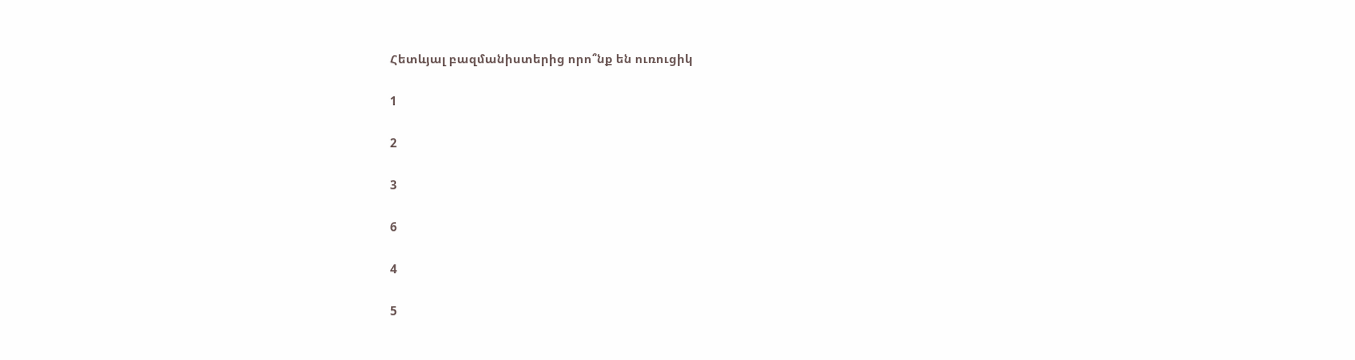Հետևյալ բազմանիստերից որո՞նք են ուռուցիկ

1

2

3

6

4

5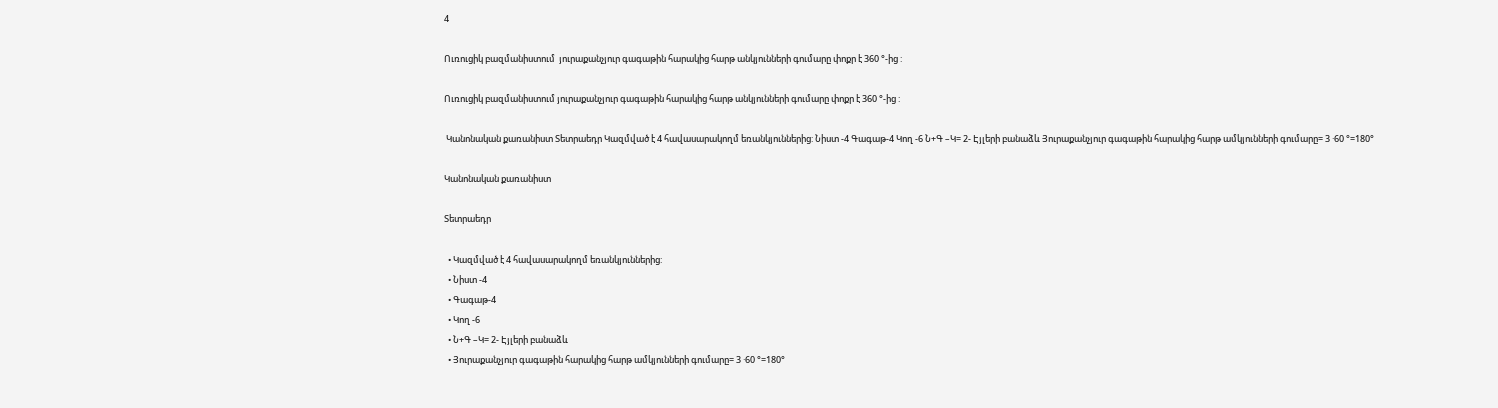4

Ուռուցիկ բազմանիստում  յուրաքանչյուր գագաթին հարակից հարթ անկյունների գումարը փոքր է 360 °-ից :

Ուռուցիկ բազմանիստում յուրաքանչյուր գագաթին հարակից հարթ անկյունների գումարը փոքր է 360 °-ից :

 Կանոնական քառանիստ Տետրաեդր Կազմված է 4 հավասարակողմ եռանկյուններից: Նիստ -4 Գագաթ-4 Կող -6 Ն+Գ –Կ= 2- Էյլերի բանաձև Յուրաքանչյուր գագաթին հարակից հարթ ամկյունների գումարը= 3 ·60 °=180°

Կանոնական քառանիստ

Տետրաեդր

  • Կազմված է 4 հավասարակողմ եռանկյուններից:
  • Նիստ -4
  • Գագաթ-4
  • Կող -6
  • Ն+Գ –Կ= 2- Էյլերի բանաձև
  • Յուրաքանչյուր գագաթին հարակից հարթ ամկյունների գումարը= 3 ·60 °=180°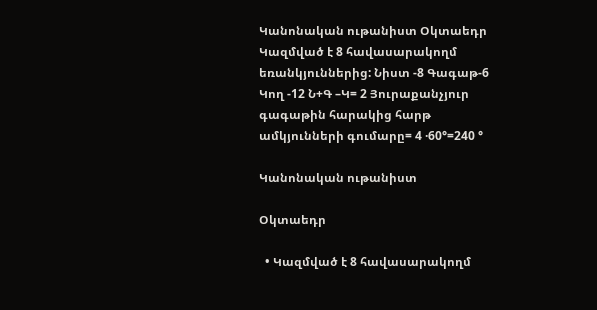Կանոնական ութանիստ Օկտաեդր Կազմված է 8 հավասարակողմ եռանկյուններից: Նիստ -8 Գագաթ-6 Կող -12 Ն+Գ –Կ= 2 Յուրաքանչյուր գագաթին հարակից հարթ ամկյունների գումարը= 4 ·60°=240 °

Կանոնական ութանիստ

Օկտաեդր

  • Կազմված է 8 հավասարակողմ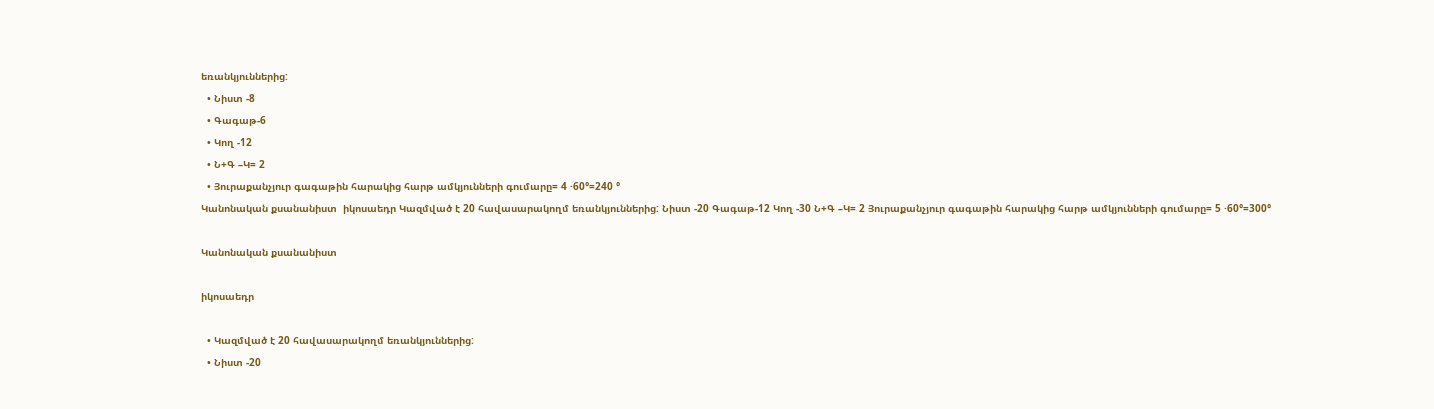եռանկյուններից:
  • Նիստ -8
  • Գագաթ-6
  • Կող -12
  • Ն+Գ –Կ= 2
  • Յուրաքանչյուր գագաթին հարակից հարթ ամկյունների գումարը= 4 ·60°=240 °
Կանոնական քսանանիստ  իկոսաեդր Կազմված է 20 հավասարակողմ եռանկյուններից: Նիստ -20 Գագաթ-12 Կող -30 Ն+Գ –Կ= 2 Յուրաքանչյուր գագաթին հարակից հարթ ամկյունների գումարը= 5 ·60°=300°

Կանոնական քսանանիստ

իկոսաեդր

  • Կազմված է 20 հավասարակողմ եռանկյուններից:
  • Նիստ -20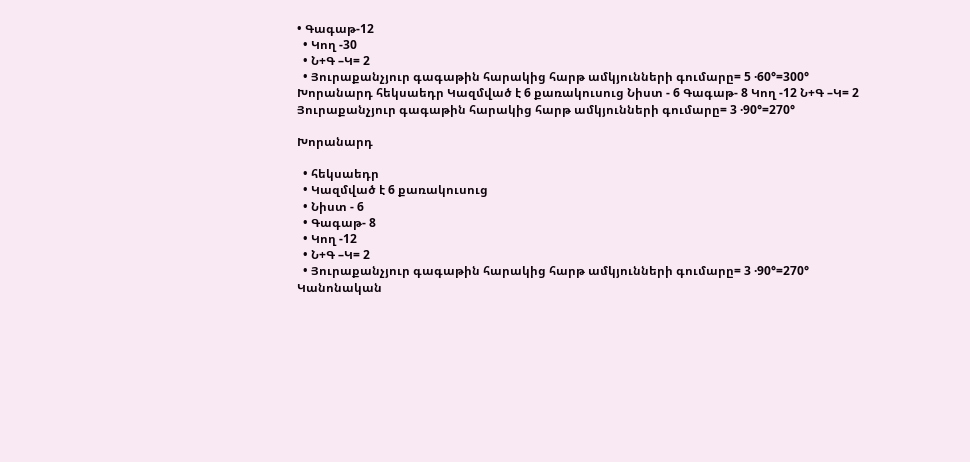• Գագաթ-12
  • Կող -30
  • Ն+Գ –Կ= 2
  • Յուրաքանչյուր գագաթին հարակից հարթ ամկյունների գումարը= 5 ·60°=300°
Խորանարդ հեկսաեդր Կազմված է 6 քառակուսուց Նիստ - 6 Գագաթ- 8 Կող -12 Ն+Գ –Կ= 2 Յուրաքանչյուր գագաթին հարակից հարթ ամկյունների գումարը= 3 ·90°=270°

Խորանարդ

  • հեկսաեդր
  • Կազմված է 6 քառակուսուց
  • Նիստ - 6
  • Գագաթ- 8
  • Կող -12
  • Ն+Գ –Կ= 2
  • Յուրաքանչյուր գագաթին հարակից հարթ ամկյունների գումարը= 3 ·90°=270°
Կանոնական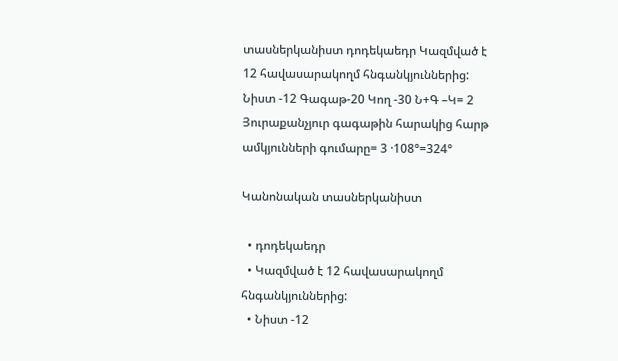տասներկանիստ դոդեկաեդր Կազմված է 12 հավասարակողմ հնգանկյուններից: Նիստ -12 Գագաթ-20 Կող -30 Ն+Գ –Կ= 2 Յուրաքանչյուր գագաթին հարակից հարթ ամկյունների գումարը= 3 ·108°=324°

Կանոնական տասներկանիստ

  • դոդեկաեդր
  • Կազմված է 12 հավասարակողմ հնգանկյուններից:
  • Նիստ -12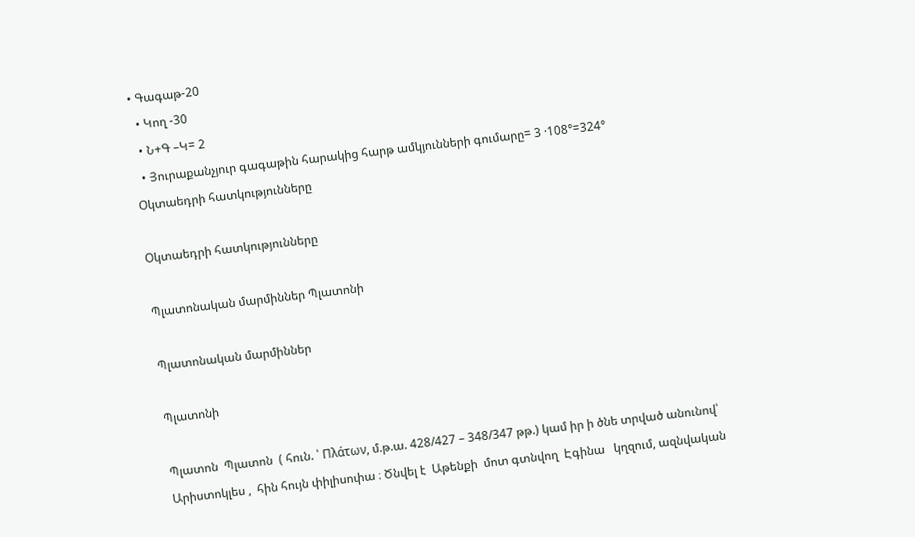• Գագաթ-20
  • Կող -30
  • Ն+Գ –Կ= 2
  • Յուրաքանչյուր գագաթին հարակից հարթ ամկյունների գումարը= 3 ·108°=324°
Օկտաեդրի հատկությունները

Օկտաեդրի հատկությունները

Պլատոնական մարմիններ Պլատոնի

Պլատոնական մարմիններ

Պլատոնի

Պլատոն  Պլատոն  ( հուն. ՝ Πλάτων, մ.թ.ա. 428/427 – 348/347 թթ.) կամ իր ի ծնե տրված անունով՝ Արիստոկլես ,  հին հույն փիլիսոփա ։ Ծնվել է  Աթենքի  մոտ գտնվող  Էգինա   կղզում, ազնվական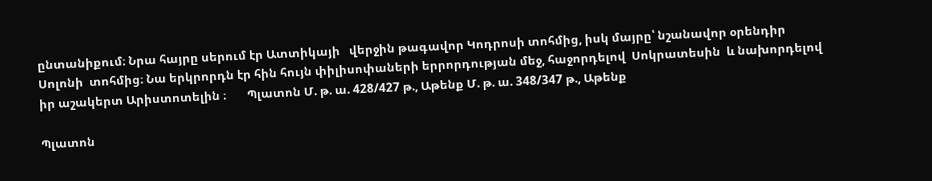ընտանիքում։ Նրա հայրը սերում էր Ատտիկայի   վերջին թագավոր Կոդրոսի տոհմից, իսկ մայրը՝ նշանավոր օրենդիր  Սոլոնի  տոհմից։ Նա երկրորդն էր հին հույն փիլիսոփաների երրորդության մեջ, հաջորդելով  Սոկրատեսին  և նախորդելով իր աշակերտ Արիստոտելին ։       Պլատոն Մ. թ. ա. 428/427 թ., Աթենք Մ. թ. ա. 348/347 թ., Աթենք

Պլատոն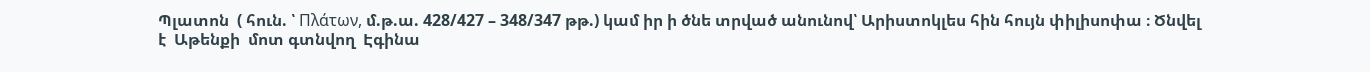Պլատոն  ( հուն. ՝ Πλάτων, մ.թ.ա. 428/427 – 348/347 թթ.) կամ իր ի ծնե տրված անունով՝ Արիստոկլես հին հույն փիլիսոփա ։ Ծնվել է  Աթենքի  մոտ գտնվող  Էգինա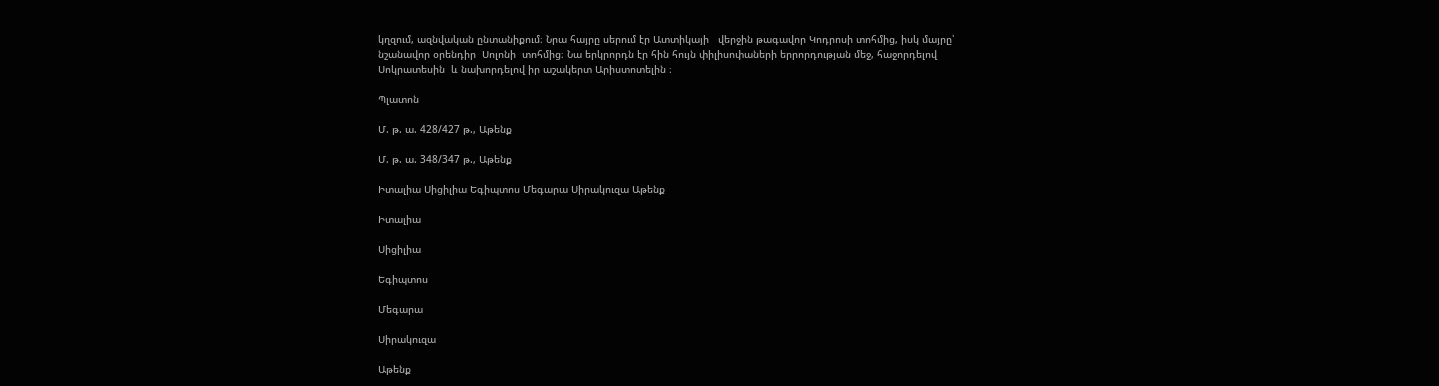կղզում, ազնվական ընտանիքում։ Նրա հայրը սերում էր Ատտիկայի   վերջին թագավոր Կոդրոսի տոհմից, իսկ մայրը՝ նշանավոր օրենդիր  Սոլոնի  տոհմից։ Նա երկրորդն էր հին հույն փիլիսոփաների երրորդության մեջ, հաջորդելով  Սոկրատեսին  և նախորդելով իր աշակերտ Արիստոտելին ։

Պլատոն

Մ. թ. ա. 428/427 թ., Աթենք

Մ. թ. ա. 348/347 թ., Աթենք

Իտալիա Սիցիլիա Եգիպտոս Մեգարա Սիրակուզա Աթենք

Իտալիա

Սիցիլիա

Եգիպտոս

Մեգարա

Սիրակուզա

Աթենք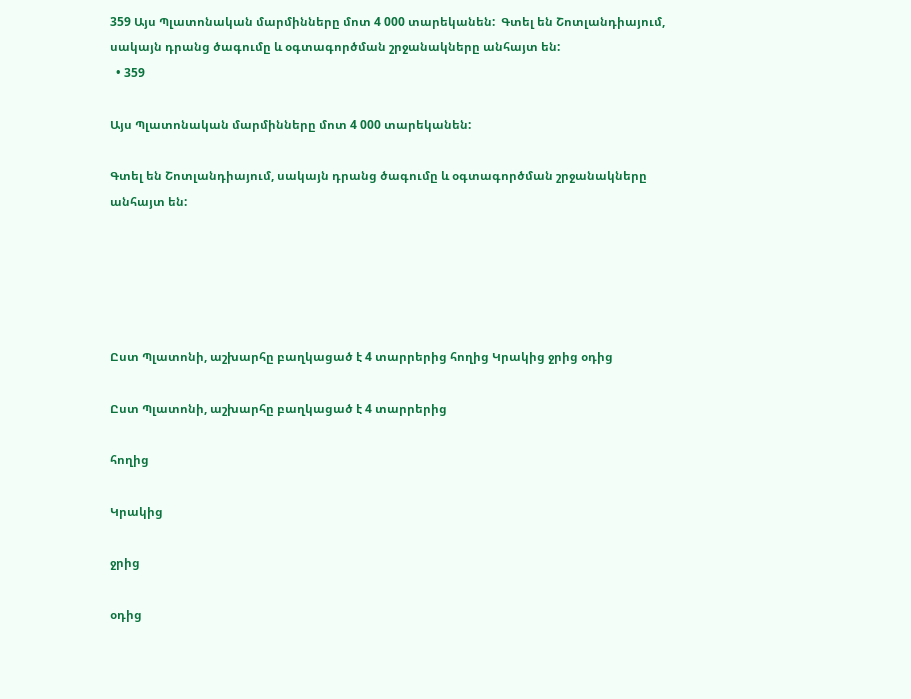359 Այս Պլատոնական մարմինները մոտ 4 000 տարեկանեն:  Գտել են Շոտլանդիայում, սակայն դրանց ծագումը և օգտագործման շրջանակները անհայտ են:
  • 359

Այս Պլատոնական մարմինները մոտ 4 000 տարեկանեն:

Գտել են Շոտլանդիայում, սակայն դրանց ծագումը և օգտագործման շրջանակները անհայտ են:





Ըստ Պլատոնի, աշխարհը բաղկացած է 4 տարրերից հողից Կրակից ջրից օդից

Ըստ Պլատոնի, աշխարհը բաղկացած է 4 տարրերից

հողից

Կրակից

ջրից

օդից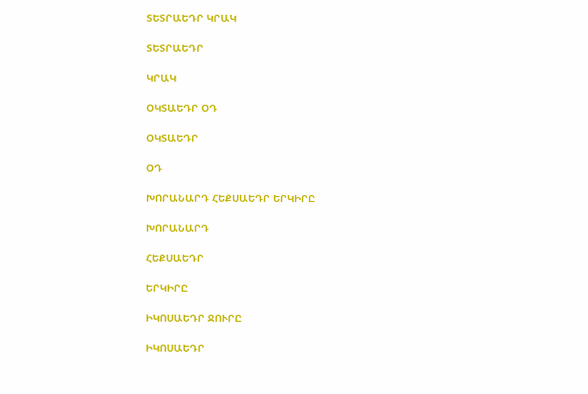ՏԵՏՐԱԵԴՐ ԿՐԱԿ

ՏԵՏՐԱԵԴՐ

ԿՐԱԿ

ՕԿՏԱԵԴՐ ՕԴ

ՕԿՏԱԵԴՐ

ՕԴ

ԽՈՐԱՆԱՐԴ ՀԵՔՍԱԵԴՐ ԵՐԿԻՐԸ

ԽՈՐԱՆԱՐԴ

ՀԵՔՍԱԵԴՐ

ԵՐԿԻՐԸ

ԻԿՈՍԱԵԴՐ ՋՈՒՐԸ

ԻԿՈՍԱԵԴՐ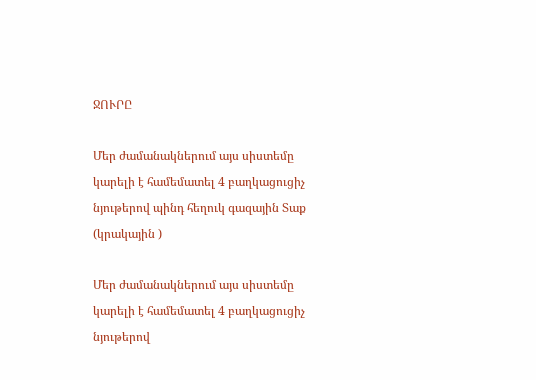ՋՈՒՐԸ

Մեր ժամանակներում այս սիստեմը կարելի է համեմատել 4 բաղկացուցիչ նյութերով պինդ հեղուկ գազային Տաք (կրակային )

Մեր ժամանակներում այս սիստեմը կարելի է համեմատել 4 բաղկացուցիչ նյութերով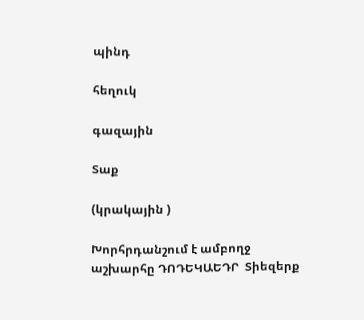պինդ

հեղուկ

գազային

Տաք

(կրակային )

Խորհրդանշում է ամբողջ աշխարհը ԴՈԴԵԿԱԵԴՐ  Տիեզերք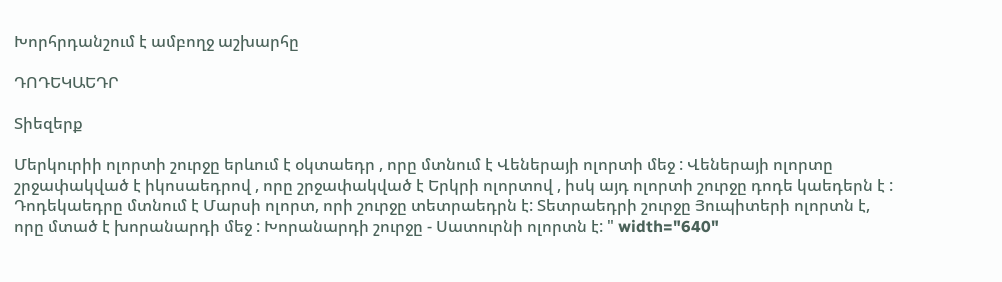Խորհրդանշում է ամբողջ աշխարհը

ԴՈԴԵԿԱԵԴՐ

Տիեզերք

Մերկուրիի ոլորտի շուրջը երևում է օկտաեդր , որը մտնում է Վեներայի ոլորտի մեջ : Վեներայի ոլորտը շրջափակված է իկոսաեդրով , որը շրջափակված է Երկրի ոլորտով , իսկ այդ ոլորտի շուրջը դոդե կաեդերն է : Դոդեկաեդրը մտնում է Մարսի ոլորտ, որի շուրջը տետրաեդրն է: Տետրաեդրի շուրջը Յուպիտերի ոլորտն է, որը մտած է խորանարդի մեջ : Խորանարդի շուրջը - Սատուրնի ոլորտն է: " width="640"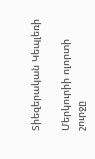Տիեզերական Կեպլեռի

Մերկուրիի ոլորտի շուրջը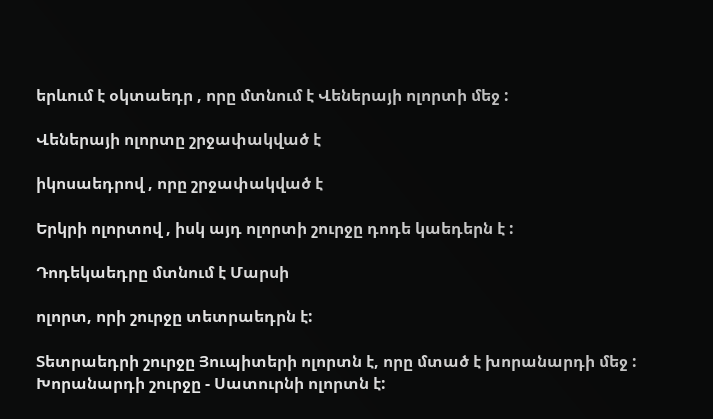երևում է օկտաեդր , որը մտնում է Վեներայի ոլորտի մեջ :

Վեներայի ոլորտը շրջափակված է

իկոսաեդրով , որը շրջափակված է

Երկրի ոլորտով , իսկ այդ ոլորտի շուրջը դոդե կաեդերն է :

Դոդեկաեդրը մտնում է Մարսի

ոլորտ, որի շուրջը տետրաեդրն է:

Տետրաեդրի շուրջը Յուպիտերի ոլորտն է, որը մտած է խորանարդի մեջ : Խորանարդի շուրջը - Սատուրնի ոլորտն է: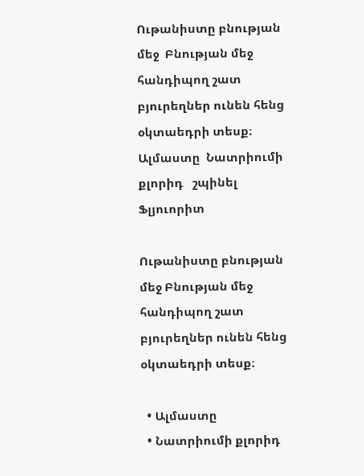Ութանիստը բնության մեջ  Բնության մեջ հանդիպող շատ բյուրեղներ ունեն հենց օկտաեդրի տեսք։    Ալմաստը  Նատրիումի քլորիդ   շպինել  Ֆլյուորիտ

Ութանիստը բնության մեջ Բնության մեջ հանդիպող շատ բյուրեղներ ունեն հենց օկտաեդրի տեսք։

  • Ալմաստը
  • Նատրիումի քլորիդ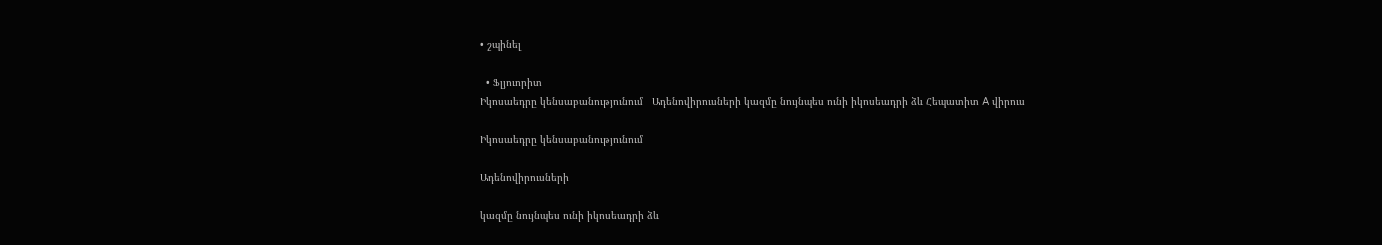• շպինել

  • Ֆլյուորիտ
Իկոսաեդրը կենսաբանությունում   Ադենովիրուսների կազմը նույնպես ունի իկոսեադրի ձև Հեպատիտ A վիրուս

Իկոսաեդրը կենսաբանությունում

Ադենովիրուսների

կազմը նույնպես ունի իկոսեադրի ձև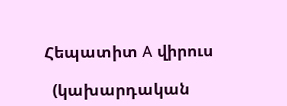Հեպատիտ A վիրուս

  (կախարդական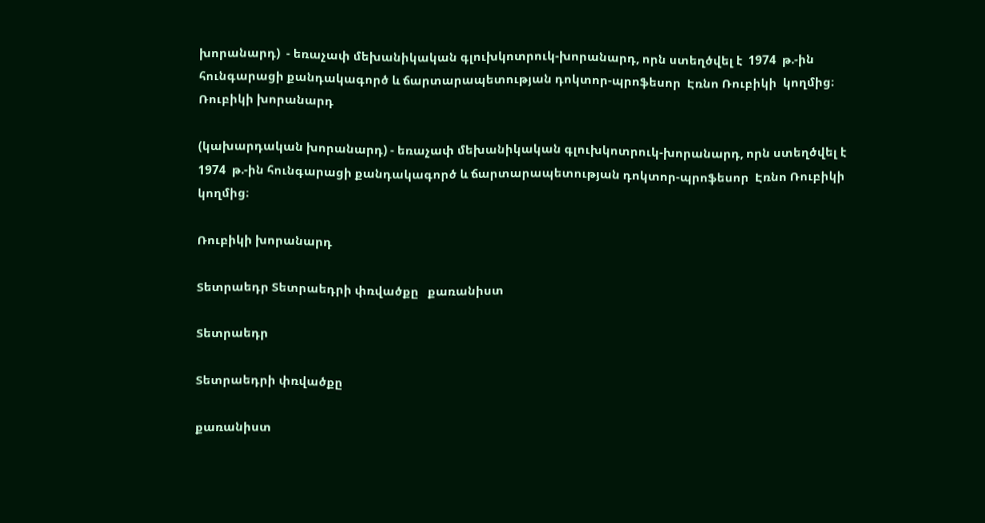խորանարդ)  - եռաչափ մեխանիկական գլուխկոտրուկ-խորանարդ, որն ստեղծվել է  1974  թ.-ին հունգարացի քանդակագործ և ճարտարապետության դոկտոր-պրոֆեսոր  Էռնո Ռուբիկի  կողմից։ Ռուբիկի խորանարդ

(կախարդական խորանարդ) - եռաչափ մեխանիկական գլուխկոտրուկ-խորանարդ, որն ստեղծվել է  1974  թ.-ին հունգարացի քանդակագործ և ճարտարապետության դոկտոր-պրոֆեսոր  Էռնո Ռուբիկի  կողմից։

Ռուբիկի խորանարդ

Տետրաեդր Տետրաեդրի փռվածքը   քառանիստ

Տետրաեդր

Տետրաեդրի փռվածքը

քառանիստ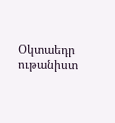Օկտաեդր  ութանիստ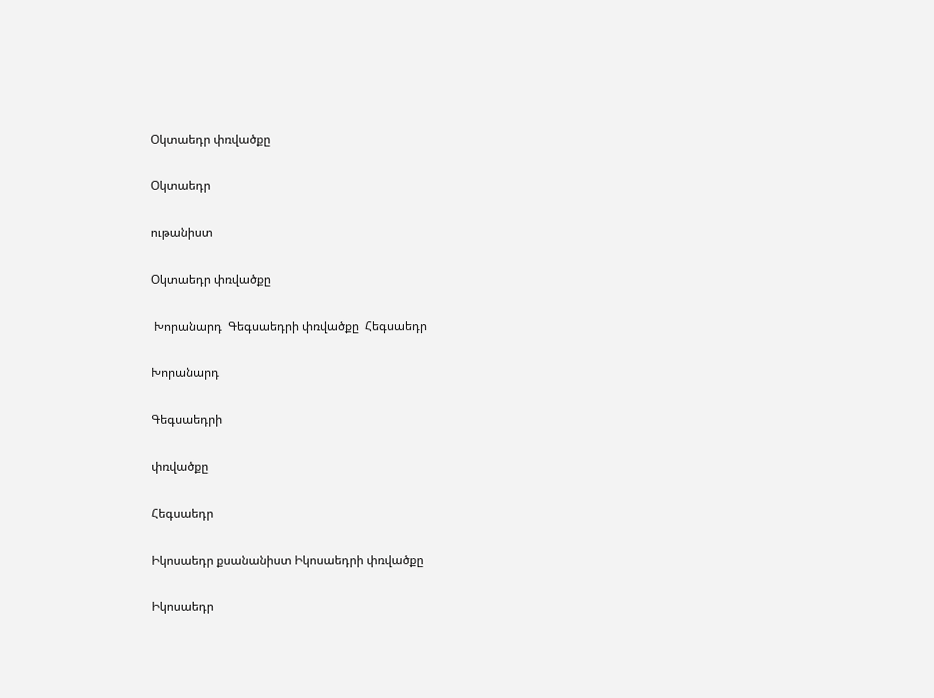Օկտաեդր փռվածքը

Օկտաեդր

ութանիստ

Օկտաեդր փռվածքը

 Խորանարդ  Գեգսաեդրի փռվածքը  Հեգսաեդր

Խորանարդ

Գեգսաեդրի

փռվածքը

Հեգսաեդր

Իկոսաեդր քսանանիստ Իկոսաեդրի փռվածքը

Իկոսաեդր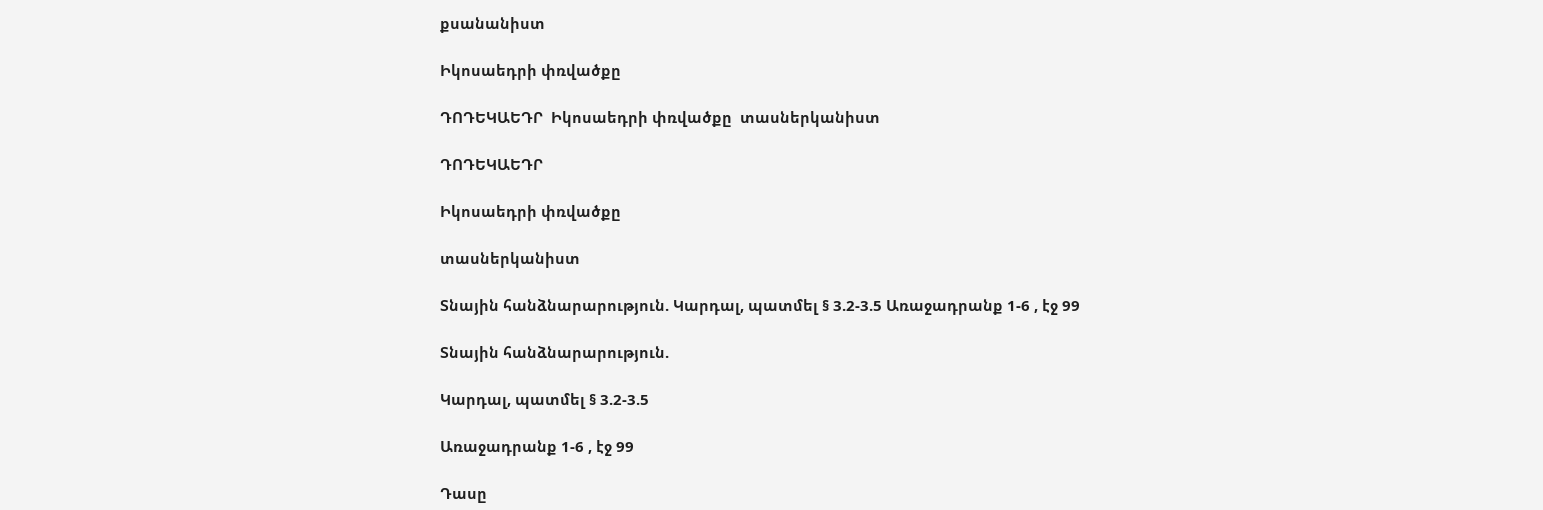քսանանիստ

Իկոսաեդրի փռվածքը

ԴՈԴԵԿԱԵԴՐ  Իկոսաեդրի փռվածքը  տասներկանիստ

ԴՈԴԵԿԱԵԴՐ

Իկոսաեդրի փռվածքը

տասներկանիստ

Տնային հանձնարարություն. Կարդալ, պատմել § 3.2-3.5 Առաջադրանք 1-6 , էջ 99

Տնային հանձնարարություն.

Կարդալ, պատմել § 3.2-3.5

Առաջադրանք 1-6 , էջ 99

Դասը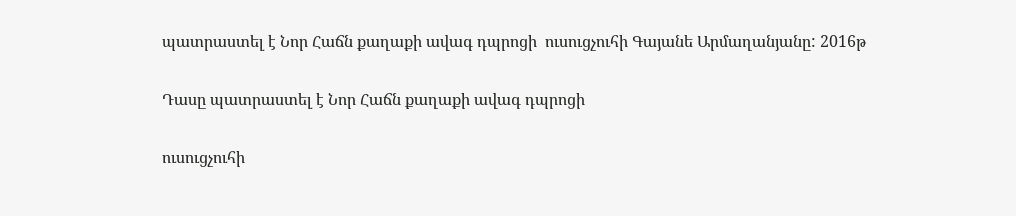պատրաստել է Նոր Հաճն քաղաքի ավագ դպրոցի  ուսուցչուհի Գայանե Արմաղանյանը: 2016թ

Դասը պատրաստել է Նոր Հաճն քաղաքի ավագ դպրոցի

ուսուցչուհի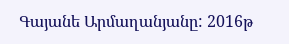Գայանե Արմաղանյանը: 2016թ